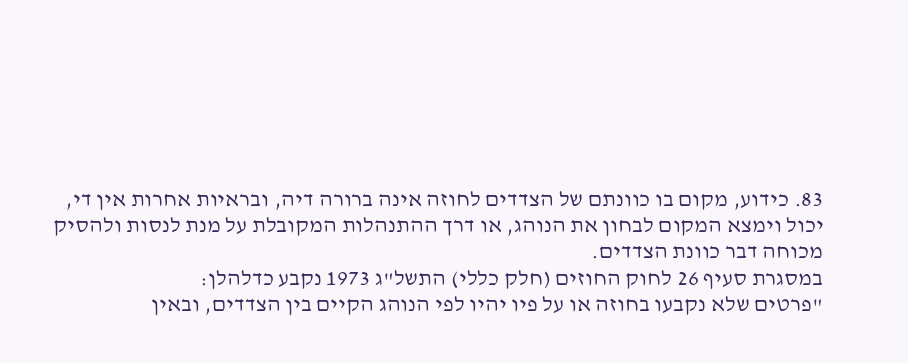83. כידוע, מקום בו כוונתם של הצדדים לחוזה אינה ברורה דיה, ובראיות אחרות אין די, יכול וימצא המקום לבחון את הנוהג, או דרך ההתנהלות המקובלת על מנת לנסות ולהסיק מכוחה דבר כוונת הצדדים.
במסגרת סעיף 26 לחוק החוזים (חלק כללי) התשל"ג 1973 נקבע כדלהלן:
"פרטים שלא נקבעו בחוזה או על פיו יהיו לפי הנוהג הקיים בין הצדדים, ובאין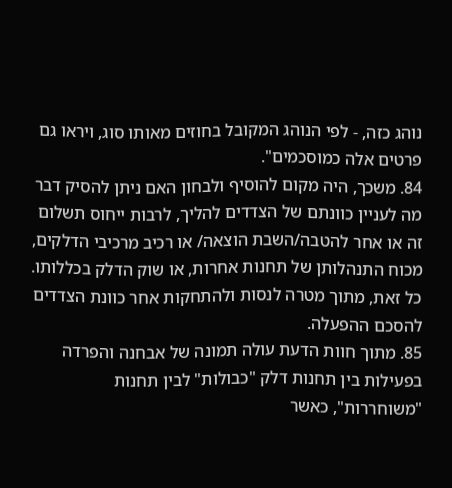נוהג כזה, - לפי הנוהג המקובל בחוזים מאותו סוג, ויראו גם פרטים אלה כמוסכמים".
84. משכך, היה מקום להוסיף ולבחון האם ניתן להסיק דבר מה לעניין כוונתם של הצדדים להליך, לרבות ייחוס תשלום זה או אחר להטבה/השבת הוצאה/ או רכיב מרכיבי הדלקים, מכוח התנהלותן של תחנות אחרות, או שוק הדלק בכללותו.
כל זאת, מתוך מטרה לנסות ולהתחקות אחר כוונת הצדדים להסכם ההפעלה.
85. מתוך חוות הדעת עולה תמונה של אבחנה והפרדה בפעילות בין תחנות דלק "כבולות" לבין תחנות "משוחררות", כאשר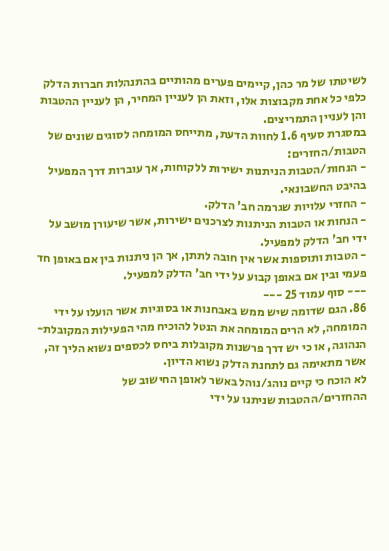לשיטתו של מר כהן, קיימים פערים מהותיים בהתנהלות חברות הדלק כלפי כל אחת מקבוצות אלו, וזאת הן לעניין המחיר, הן לעניין ההטבות והן לעניין התמריצים.
במסגרת סעיף 1.6 לחוות הדעת, מתייחס המומחה לסוגים שונים של הטבות/החזרים:
- הנחות/הטבות הניתנות ישירות ללקוחות, אך עוברות דרך המפעיל בהיבט החשבונאי.
- החזרי עלויות שגרמה חב' הדלק.
- הנחות או הטבות הניתנות לצרכנים ישירות, אשר שיעורן מושב על ידי חב' הדלק למפעיל.
- הטבות ותוספות אשר אין חובה לתתן, אך הן ניתנות בין אם באופן חד פעמי ובין אם באופן קבוע על ידי חב' הדלק למפעיל.
--- סוף עמוד 25 ---
86. הגם שדומה שיש ממש באבחנות או בסוגיות אשר הועלו על ידי המומחה, לא הרים המומחה את הנטל להוכיח מהי הפעילות המקובלת- הנהוגה, או כי יש דרך פרשנות מקובלות ביחס לכספים נשוא הליך זה, אשר מתאימה גם לתחנת הדלק נשוא הדיון.
לא הוכח כי קיים נוהג/נוהל באשר לאופן החישוב של ההחזרים/ההטבות שניתנו על ידי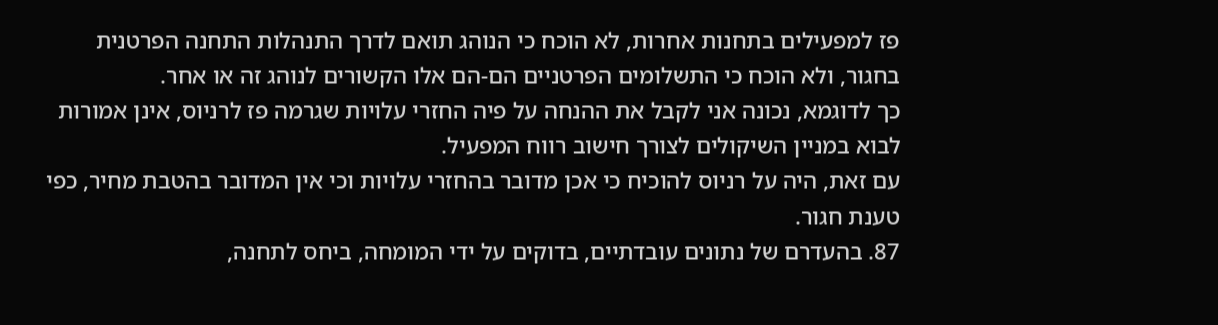פז למפעילים בתחנות אחרות, לא הוכח כי הנוהג תואם לדרך התנהלות התחנה הפרטנית בחגור, ולא הוכח כי התשלומים הפרטניים הם-הם אלו הקשורים לנוהג זה או אחר.
כך לדוגמא, נכונה אני לקבל את ההנחה על פיה החזרי עלויות שגרמה פז לרניוס, אינן אמורות לבוא במניין השיקולים לצורך חישוב רווח המפעיל.
עם זאת, היה על רניוס להוכיח כי אכן מדובר בהחזרי עלויות וכי אין המדובר בהטבת מחיר, כפי טענת חגור.
87. בהעדרם של נתונים עובדתיים, בדוקים על ידי המומחה, ביחס לתחנה,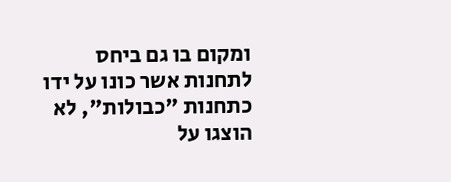ומקום בו גם ביחס לתחנות אשר כונו על ידו כתחנות "כבולות", לא הוצגו על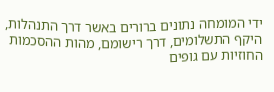ידי המומחה נתונים ברורים באשר דרך התנהלות, היקף התשלומים, דרך רישומם, מהות ההסכמות החוזיות עם גופים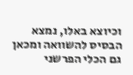וכיוצא באלו, נמצא הבסיס להשוואה ומכאן גם הכלי הפרשני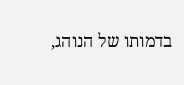בדמותו של הנוהג,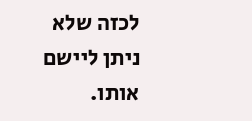לכזה שלא ניתן ליישם אותו.